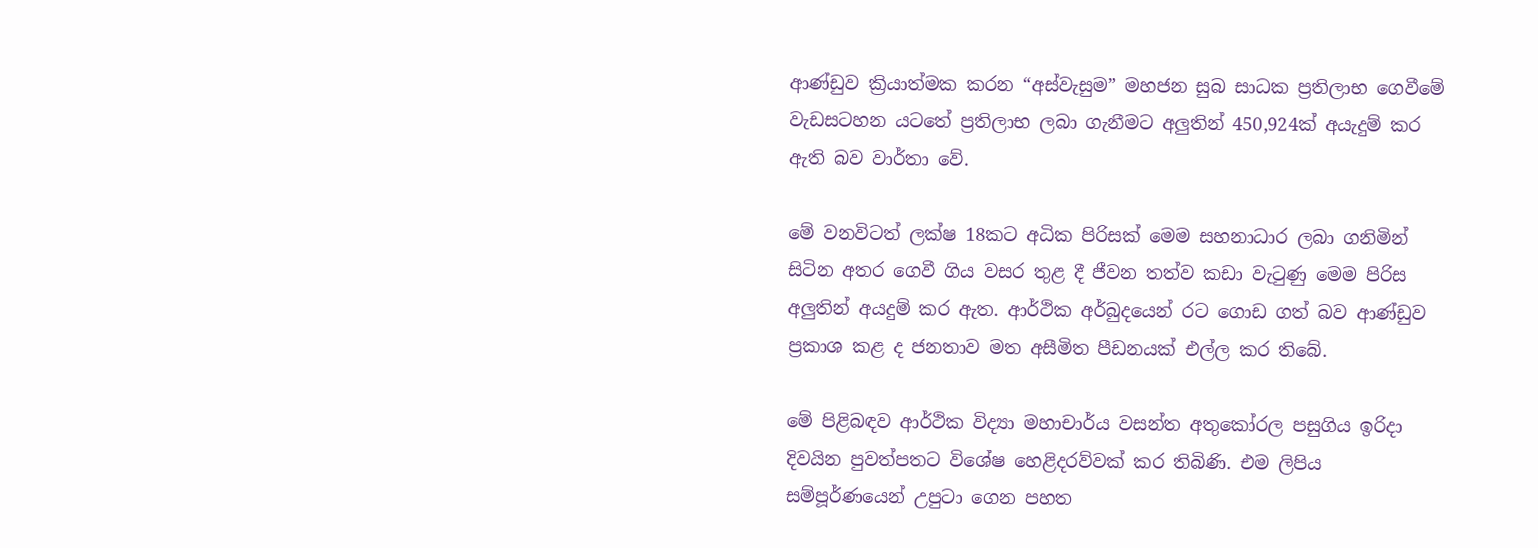ආණ්ඩුව ක්‍රියාත්මක කරන “අස්වැසුම” මහජන සුබ සාධක ප්‍රතිලාභ ගෙවීමේ වැඩසටහන යටතේ ප්‍රතිලාභ ලබා ගැනීමට අලුතින් 450,924ක් අයැදුම් කර ඇති බව වාර්තා වේ.

මේ වනවිටත් ලක්ෂ 18කට අධික පිරිසක් මෙම සහනාධාර ලබා ගනිමින් සිටින අතර ගෙවී ගිය වසර තුළ දී ජීවන තත්ව කඩා වැටුණු මෙම පිරිස අලුතින් අයදුම් කර ඇත. ආර්ථික අර්බුදයෙන් රට ගොඩ ගත් බව ආණ්ඩුව ප්‍රකාශ කළ ද ජනතාව මත අසීමිත පීඩනයක් එල්ල කර තිබේ.

මේ පිළිබඳව ආර්ථික විද්‍යා මහාචාර්ය වසන්ත අතුකෝරල පසුගිය ඉරිදා දිවයින පුවත්පතට විශේෂ හෙළිදරව්වක් කර තිබිණි. එම ලිපිය සම්පූර්ණයෙන් උපුටා ගෙන පහත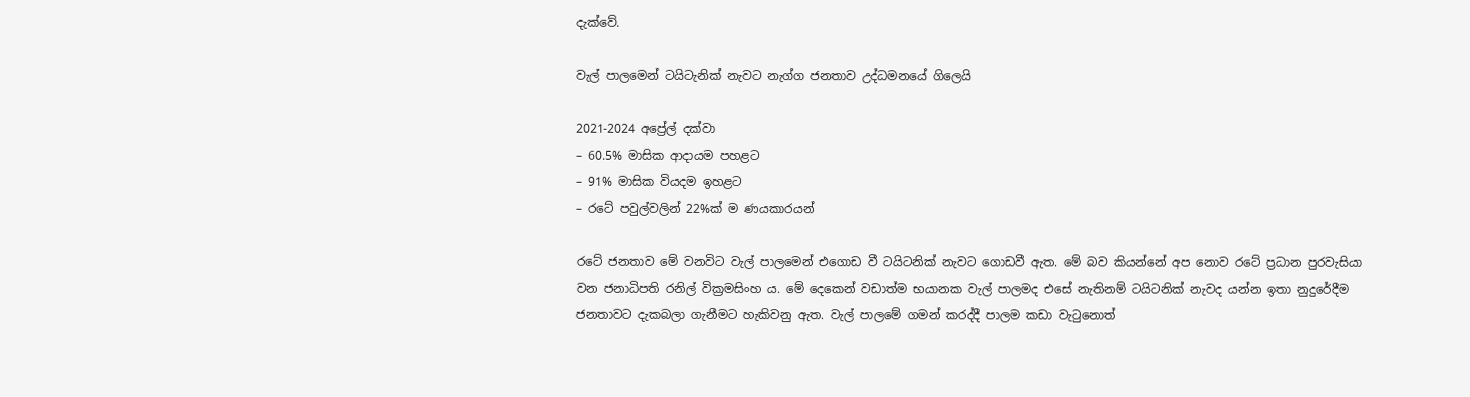දැක්වේ.

වැල් පාලමෙන් ටයිටැනික් නැවට නැග්ග ජනතාව උද්ධමනයේ ගිලෙයි

2021-2024 අප්‍රේල් දක්වා
– 60.5% මාසික ආදායම පහළට
– 91% මාසික වියදම ඉහළට
– රටේ පවුල්වලින් 22%ක් ම ණයකාරයන්

රටේ ජනතාව මේ වනවිට වැල් පාලමෙන් එගොඩ වී ටයිටනික් නැවට ගොඩවී ඇත. මේ බව කියන්නේ අප නොව රටේ ප්‍රධාන පුරවැසියා වන ජනාධිපති රනිල් වික්‍රමසිංහ ය. මේ දෙකෙන් වඩාත්ම භයානක වැල් පාලමද එසේ නැතිනම් ටයිටනික් නැවද යන්න ඉතා නුදුරේදීම ජනතාවට දැකබලා ගැනීමට හැකිවනු ඇත. වැල් පාලමේ ගමන් කරද්දී පාලම කඩා වැටුනොත්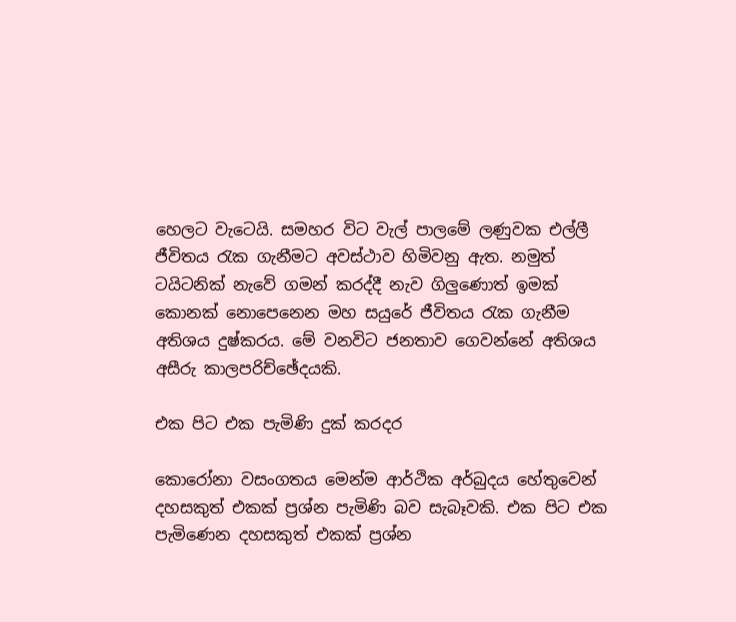හෙලට වැටෙයි. සමහර විට වැල් පාලමේ ලණුවක එල්ලී ජීවිතය රැක ගැනීමට අවස්ථාව හිමිවනු ඇත. නමුත් ටයිටනික් නැවේ ගමන් කරද්දී නැව ගිලුණොත් ඉමක් කොනක් නොපෙනෙන මහ සයුරේ ජීවිතය රැක ගැනීම අතිශය දුෂ්කරය. මේ වනවිට ජනතාව ගෙවන්නේ අතිශය අසීරු කාලපරිච්ඡේදයකි.

එක පිට එක පැමිණි දුක් කරදර

කොරෝනා වසංගතය මෙන්ම ආර්ථික අර්බුදය හේතුවෙන් දහසකුත් එකක් ප්‍රශ්න පැමිණි බව සැබෑවකි. එක පිට එක පැමිණෙන දහසකුත් එකක් ප්‍රශ්න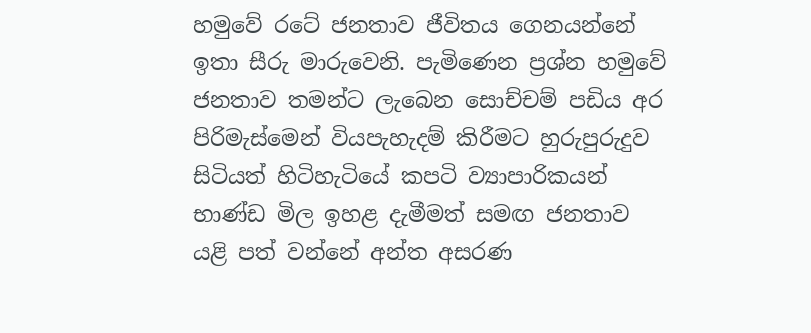හමුවේ රටේ ජනතාව ජීවිතය ගෙනයන්නේ ඉතා සීරු මාරුවෙනි. පැමිණෙන ප්‍රශ්න හමුවේ ජනතාව තමන්ට ලැබෙන සොච්චම් පඩිය අර පිරිමැස්මෙන් වියපැහැදම් කිරීමට හුරුපුරුදුව සිටියත් හිටිහැටියේ කපටි ව්‍යාපාරිකයන් භාණ්ඩ මිල ඉහළ දැමීමත් සමඟ ජනතාව යළි පත් වන්නේ අන්ත අසරණ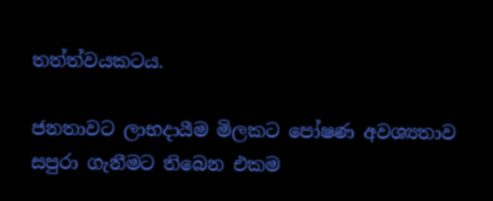තත්ත්වයකටය.

ජනතාවට ලාභදායීම මිලකට පෝෂණ අවශ්‍යතාව සපුරා ගැනීමට තිබෙන එකම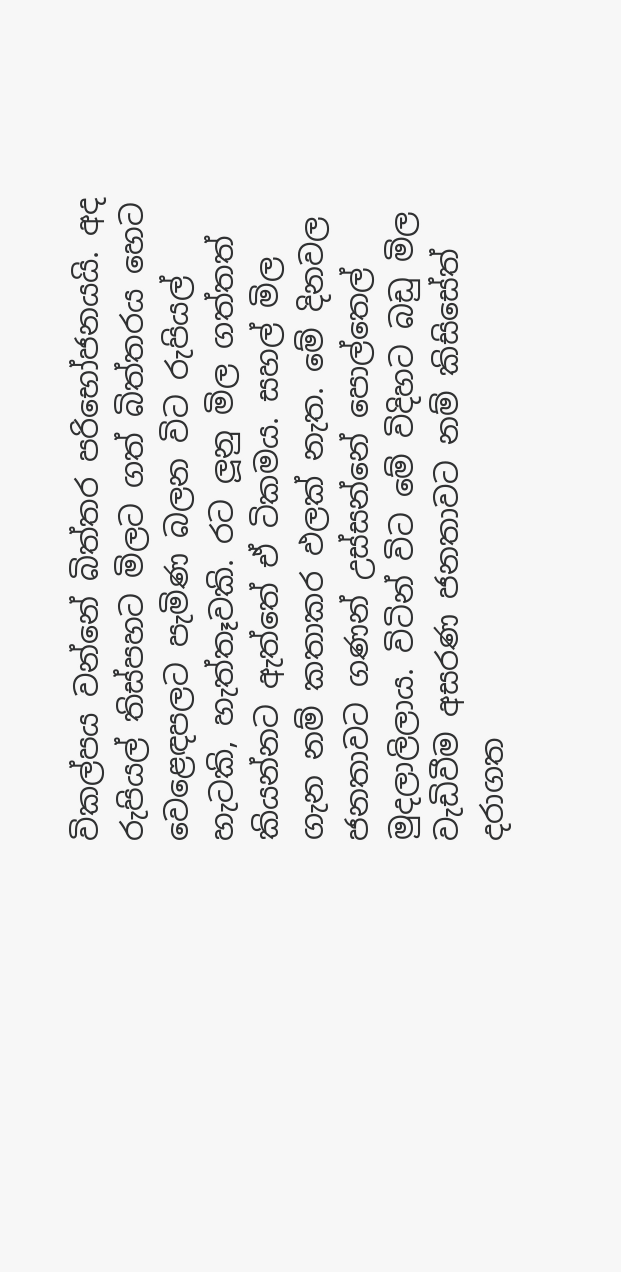විකල්පය වන්නේ බිත්තර පරිභෝජනයයි. අද රුපියල් තිස්පහට මිලට ගත් බිත්තරය හෙට වෙළෙඳපලට පැමිණ බලන විට රුපියල් හැටකි, හැත්තෑවකි. රට ලූනු මිල ගත්තත් කියන්නට ඇත්තේ ඒ ටිකමය. සහල් මිල ගැන නම් කතාකර ඵලක් නැත. මේ දිනවල ජනතාවට ගණන් උස්සන්නේ පොල්තෙල් මුදලාලිලාය. විටින් විට මේ විදිහට බඩු මිල වැඩිවීම අසරණ ජනතාවට නම් කිසිසේත් දරාගත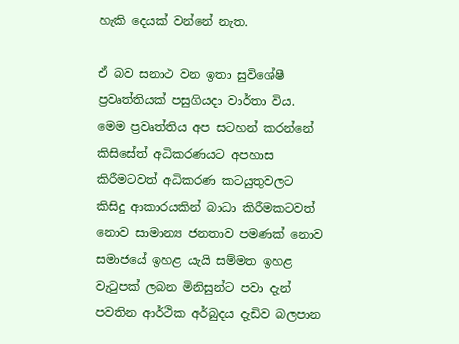හැකි දෙයක් වන්නේ නැත.

ඒ බව සනාථ වන ඉතා සුවිශේෂී ප්‍රවෘත්තියක් පසුගියදා වාර්තා විය. මෙම ප්‍රවෘත්තිය අප සටහන් කරන්නේ කිසිසේත් අධිකරණයට අපහාස කිරීමටවත් අධිකරණ කටයුතුවලට කිසිදු ආකාරයකින් බාධා කිරීමකටවත් නොව සාමාන්‍ය ජනතාව පමණක් නොව සමාජයේ ඉහළ යැයි සම්මත ඉහළ වැටුපක් ලබන මිනිසුන්ට පවා දැන් පවතින ආර්ථික අර්බුදය දැඩිව බලපාන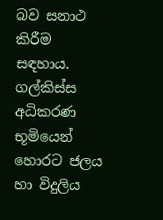බව සනාථ කිරීම සඳහාය. ගල්කිස්ස අධිකරණ භූමියෙන් හොරට ජලය හා විදුලිය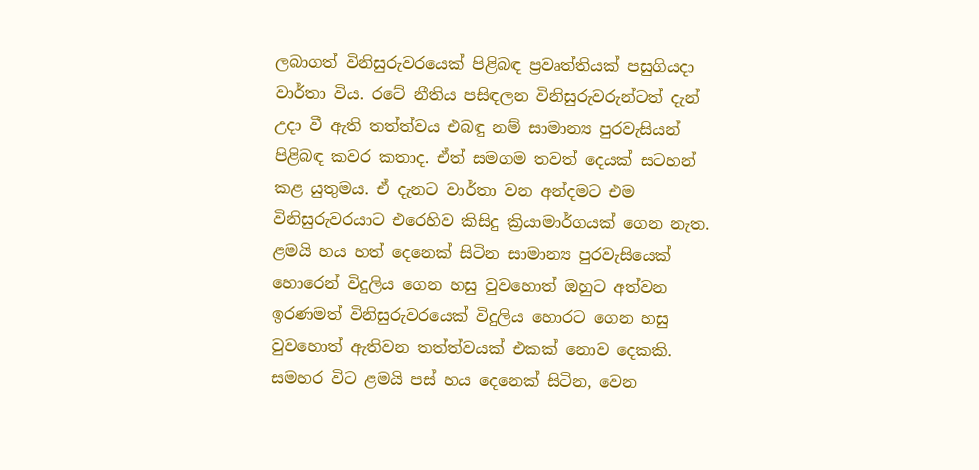ලබාගත් විනිසුරුවරයෙක් පිළිබඳ ප්‍රවෘත්තියක් පසුගියදා වාර්තා විය. රටේ නීතිය පසිඳලන විනිසුරුවරුන්ටත් දැන් උදා වී ඇති තත්ත්වය එබඳු නම් සාමාන්‍ය පුරවැසියන් පිළිබඳ කවර කතාද. ඒත් සමගම තවත් දෙයක් සටහන් කළ යුතුමය. ඒ දැනට වාර්තා වන අන්දමට එම විනිසුරුවරයාට එරෙහිව කිසිදු ක්‍රියාමාර්ගයක් ගෙන නැත. ළමයි හය හත් දෙනෙක් සිටින සාමාන්‍ය පුරවැසියෙක් හොරෙන් විදුලිය ගෙන හසු වුවහොත් ඔහුට අත්වන ඉරණමත් විනිසුරුවරයෙක් විදුලිය හොරට ගෙන හසු වුවහොත් ඇතිවන තත්ත්වයක් එකක් නොව දෙකකි. සමහර විට ළමයි පස් හය දෙනෙක් සිටින, වෙන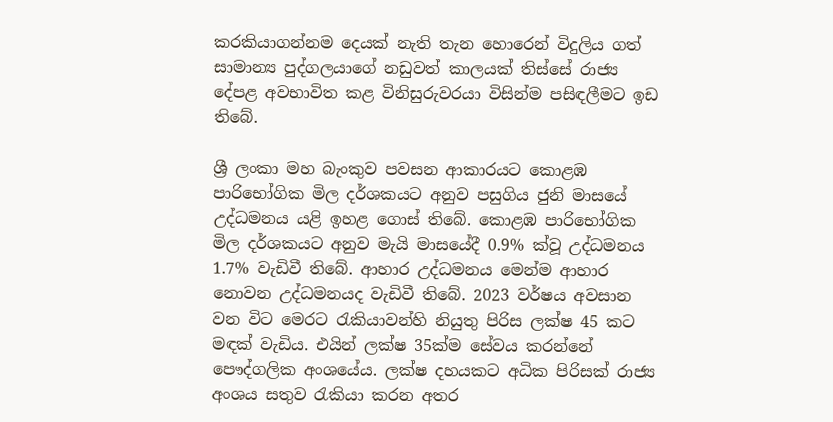කරකියාගන්නම දෙයක් නැති තැන හොරෙන් විදුලිය ගත් සාමාන්‍ය පුද්ගලයාගේ නඩුවත් කාලයක් තිස්සේ රාජ්‍ය දේපළ අවභාවිත කළ විනිසුරුවරයා විසින්ම පසිඳලීමට ඉඩ තිබේ.

ශ්‍රී ලංකා මහ බැංකුව පවසන ආකාරයට කොළඹ පාරිභෝගික මිල දර්ශකයට අනුව පසුගිය ජුනි මාසයේ උද්ධමනය යළි ඉහළ ගොස් තිබේ. කොළඹ පාරිභෝගික මිල දර්ශකයට අනුව මැයි මාසයේදී 0.9% ක්වූ උද්ධමනය 1.7% වැඩිවී තිබේ. ආහාර උද්ධමනය මෙන්ම ආහාර නොවන උද්ධමනයද වැඩිවී තිබේ. 2023 වර්ෂය අවසාන වන විට මෙරට රැකියාවන්හි නියුතු පිරිස ලක්ෂ 45 කට මඳක් වැඩිය. එයින් ලක්ෂ 35ක්ම සේවය කරන්නේ පෞද්ගලික අංශයේය. ලක්ෂ දහයකට අධික පිරිසක් රාජ්‍ය අංශය සතුව රැකියා කරන අතර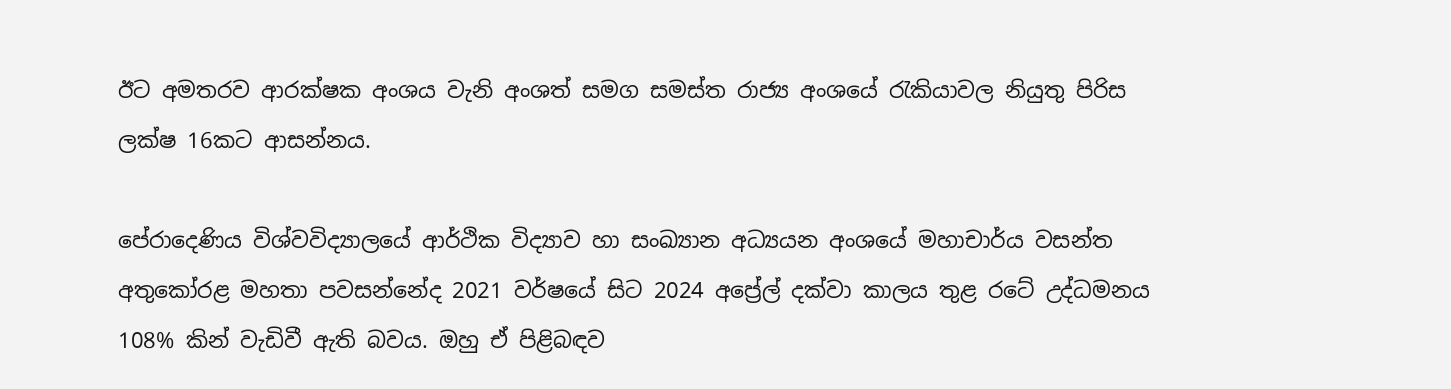ඊට අමතරව ආරක්ෂක අංශය වැනි අංශත් සමග සමස්ත රාජ්‍ය අංශයේ රැකියාවල නියුතු පිරිස ලක්ෂ 16කට ආසන්නය.

පේරාදෙණිය විශ්වවිද්‍යාලයේ ආර්ථික විද්‍යාව හා සංඛ්‍යාන අධ්‍යයන අංශයේ මහාචාර්ය වසන්ත අතුකෝරළ මහතා පවසන්නේද 2021 වර්ෂයේ සිට 2024 අප්‍රේල් දක්වා කාලය තුළ රටේ උද්ධමනය 108% කින් වැඩිවී ඇති බවය. ඔහු ඒ පිළිබඳව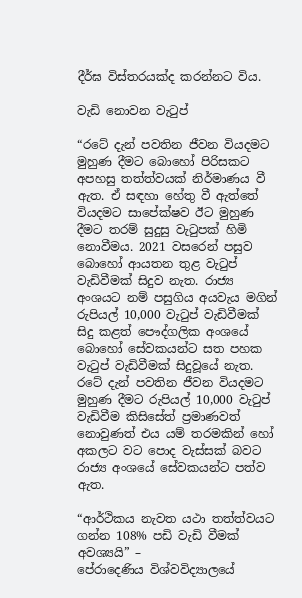දීර්ඝ විස්තරයක්ද කරන්නට විය.

වැඩි නොවන වැටුප්

“රටේ දැන් පවතින ජීවන වියදමට මුහුණ දීමට බොහෝ පිරිසකට අපහසු තත්ත්වයක් නිර්මාණය වී ඇත. ඒ සඳහා හේතු වී ඇත්තේ වියදමට සාපේක්ෂව ඊට මුහුණ දීමට තරම් සුදුසු වැටුපක් හිමි නොවීමය. 2021 වසරෙන් පසුව බොහෝ ආයතන තුළ වැටුප් වැඩිවීමක් සිදුව නැත. රාජ්‍ය අංශයට නම් පසුගිය අයවැය මගින් රුපියල් 10,000 වැටුප් වැඩිවීමක් සිදු කළත් පෞද්ගලික අංශයේ බොහෝ සේවකයන්ට සත පහක වැටුප් වැඩිවීමක් සිදුවූයේ නැත. රටේ දැන් පවතින ජීවන වියදමට මුහුණ දීමට රුපියල් 10,000 වැටුප් වැඩිවීම කිසිසේත් ප්‍රමාණවත් නොවුණත් එය යම් තරමකින් හෝ අකලට වට පොද වැස්සක් බවට රාජ්‍ය අංශයේ සේවකයන්ට පත්ව ඇත.

“ආර්ථිකය නැවත යථා තත්ත්වයට ගන්න 108% පඩි වැඩි වීමක් අවශ්‍යයි” –
පේරාදෙණිය විශ්වවිද්‍යාලයේ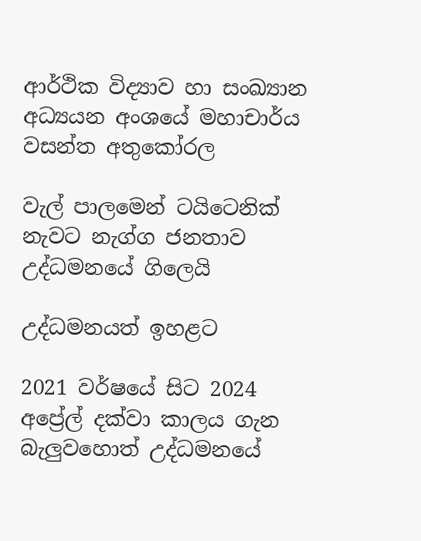ආර්ථික විද්‍යාව හා සංඛ්‍යාන අධ්‍යයන අංශයේ මහාචාර්ය වසන්ත අතුකෝරල

වැල් පාලමෙන් ටයිටෙනික් නැවට නැග්ග ජනතාව උද්ධමනයේ ගිලෙයි

උද්ධමනයත් ඉහළට

2021 වර්ෂයේ සිට 2024 අප්‍රේල් දක්වා කාලය ගැන බැලුවහොත් උද්ධමනයේ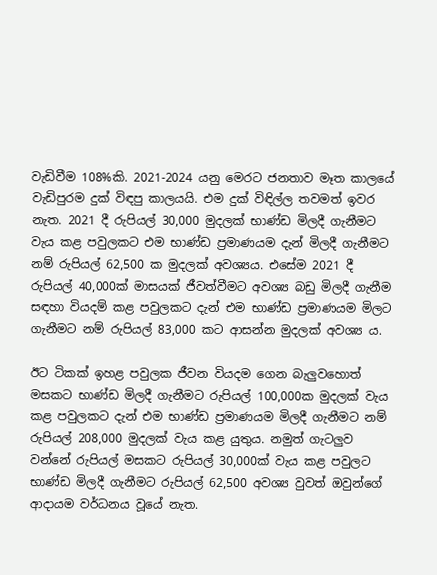වැඩිවීම 108%කි. 2021-2024 යනු මෙරට ජනතාව මෑත කාලයේ වැඩිපුරම දුක් විඳපු කාලයයි. එම දුක් විඳිල්ල තවමත් ඉවර නැත. 2021 දී රුපියල් 30,000 මුදලක් භාණ්ඩ මිලදී ගැනීමට වැය කළ පවුලකට එම භාණ්ඩ ප්‍රමාණයම දැන් මිලදී ගැනීමට නම් රුපියල් 62,500 ක මුදලක් අවශ්‍යය. එසේම 2021 දී රුපියල් 40,000ක් මාසයක් ජීවත්වීමට අවශ්‍ය බඩු මිලදී ගැනීම සඳහා වියදම් කළ පවුලකට දැන් එම භාණ්ඩ ප්‍රමාණයම මිලට ගැනීමට නම් රුපියල් 83,000 කට ආසන්න මුදලක් අවශ්‍ය ය.

ඊට ටිකක් ඉහළ පවුලක ජීවන වියදම ගෙන බැලුවහොත් මසකට භාණ්ඩ මිලදී ගැනීමට රුපියල් 100,000ක මුදලක් වැය කළ පවුලකට දැන් එම භාණ්ඩ ප්‍රමාණයම මිලදී ගැනීමට නම් රුපියල් 208,000 මුදලක් වැය කළ යුතුය. නමුත් ගැටලුව වන්නේ රුපියල් මසකට රුපියල් 30,000ක් වැය කළ පවුලට භාණ්ඩ මිලදී ගැනීමට රුපියල් 62,500 අවශ්‍ය වුවත් ඔවුන්ගේ ආදායම වර්ධනය වූයේ නැත.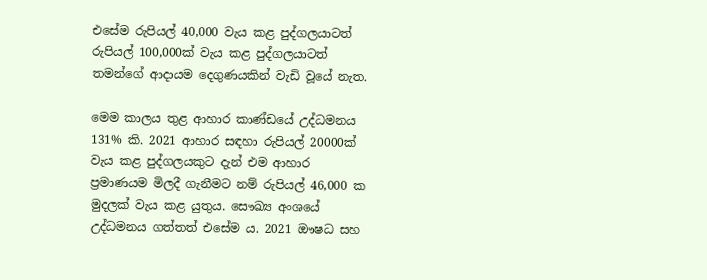එසේම රුපියල් 40,000 වැය කළ පුද්ගලයාටත් රුපියල් 100,000ක් වැය කළ පුද්ගලයාටත් තමන්ගේ ආදායම දෙගුණයකින් වැඩි වූයේ නැත.

මෙම කාලය තුළ ආහාර කාණ්ඩයේ උද්ධමනය 131% කි. 2021 ආහාර සඳහා රුපියල් 20000ක් වැය කළ පුද්ගලයකුට දැන් එම ආහාර ප්‍රමාණයම මිලදී ගැනීමට නම් රුපියල් 46,000 ක මුදලක් වැය කළ යුතුය. සෞඛ්‍ය අංශයේ උද්ධමනය ගත්තත් එසේම ය. 2021 ඖෂධ සහ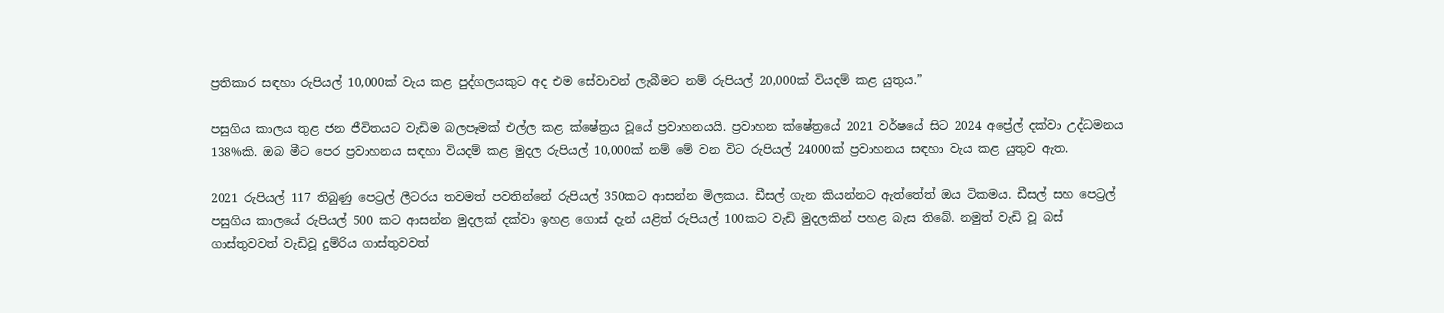ප්‍රතිකාර සඳහා රුපියල් 10,000ක් වැය කළ පුද්ගලයකුට අද එම සේවාවන් ලැබීමට නම් රුපියල් 20,000ක් වියදම් කළ යුතුය.”

පසුගිය කාලය තුළ ජන ජීවිතයට වැඩිම බලපෑමක් එල්ල කළ ක්ෂේත්‍රය වූයේ ප්‍රවාහනයයි. ප්‍රවාහන ක්ෂේත්‍රයේ 2021 වර්ෂයේ සිට 2024 අප්‍රේල් දක්වා උද්ධමනය 138%කි. ඔබ මීට පෙර ප්‍රවාහනය සඳහා වියදම් කළ මුදල රුපියල් 10,000ක් නම් මේ වන විට රුපියල් 24000ක් ප්‍රවාහනය සඳහා වැය කළ යුතුව ඇත.

2021 රුපියල් 117 තිබුණු පෙට්‍රල් ලීටරය තවමත් පවතින්නේ රුපියල් 350කට ආසන්න මිලකය. ඩීසල් ගැන කියන්නට ඇත්තේත් ඔය ටිකමය. ඩීසල් සහ පෙට්‍රල් පසුගිය කාලයේ රුපියල් 500 කට ආසන්න මුදලක් දක්වා ඉහළ ගොස් දැන් යළිත් රුපියල් 100කට වැඩි මුදලකින් පහළ බැස තිබේ. නමුත් වැඩි වූ බස් ගාස්තුවවත් වැඩිවූ දුම්රිය ගාස්තුවවත්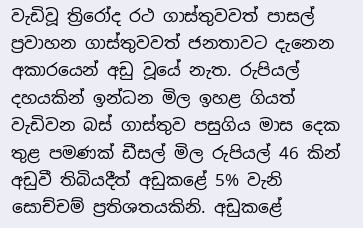වැඩිවූ ත්‍රිරෝද රථ ගාස්තුවවත් පාසල් ප්‍රවාහන ගාස්තුවවත් ජනතාවට දැනෙන අකාරයෙන් අඩු වූයේ නැත. රුපියල් දහයකින් ඉන්ධන මිල ඉහළ ගියත් වැඩිවන බස් ගාස්තුව පසුගිය මාස දෙක තුළ පමණක් ඩීසල් මිල රුපියල් 46 කින් අඩුවී තිබියදීත් අඩුකළේ 5% වැනි සොච්චම් ප්‍රතිශතයකිනි. අඩුකළේ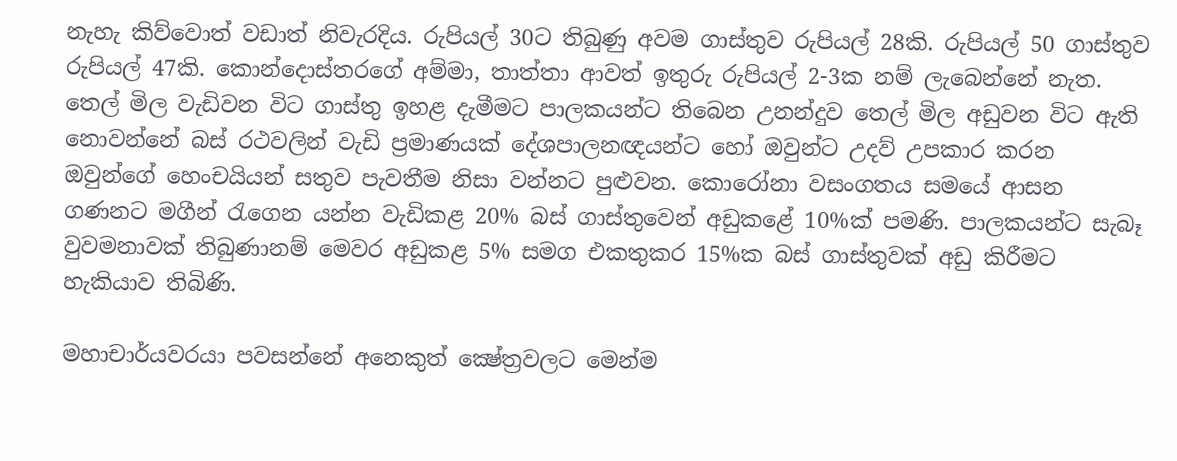නැහැ කිව්වොත් වඩාත් නිවැරදිය. රුපියල් 30ට තිබුණු අවම ගාස්තුව රුපියල් 28කි. රුපියල් 50 ගාස්තුව රුපියල් 47කි. කොන්දොස්තරගේ අම්මා, තාත්තා ආවත් ඉතුරු රුපියල් 2-3ක නම් ලැබෙන්නේ නැත. තෙල් මිල වැඩිවන විට ගාස්තු ඉහළ දැමීමට පාලකයන්ට තිබෙන උනන්දුව තෙල් මිල අඩුවන විට ඇති නොවන්නේ බස් රථවලින් වැඩි ප්‍රමාණයක් දේශපාලනඥයන්ට හෝ ඔවුන්ට උදව් උපකාර කරන ඔවුන්ගේ හෙංචයියන් සතුව පැවතීම නිසා වන්නට පුළුවන. කොරෝනා වසංගතය සමයේ ආසන ගණනට මගීන් රැගෙන යන්න වැඩිකළ 20% බස් ගාස්තුවෙන් අඩුකළේ 10%ක් පමණි. පාලකයන්ට සැබෑ වුවමනාවක් තිබුණානම් මෙවර අඩුකළ 5% සමග එකතුකර 15%ක බස් ගාස්තුවක් අඩු කිරීමට හැකියාව තිබිණි.

මහාචාර්යවරයා පවසන්නේ අනෙකුත් ක්‍ෂේත්‍රවලට මෙන්ම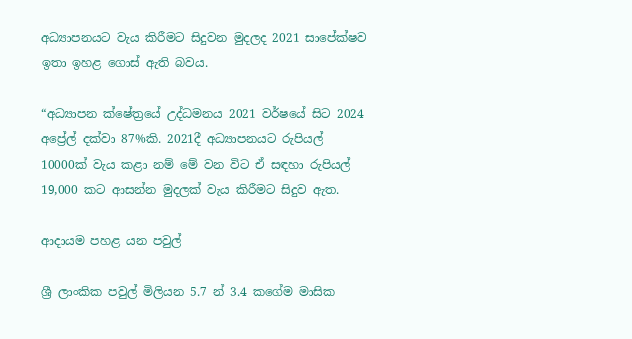අධ්‍යාපනයට වැය කිරීමට සිදුවන මුදලද 2021 සාපේක්ෂව ඉතා ඉහළ ගොස් ඇති බවය.

“අධ්‍යාපන ක්ෂේත්‍රයේ උද්ධමනය 2021 වර්ෂයේ සිට 2024 අප්‍රේල් දක්වා 87%කි. 2021දී අධ්‍යාපනයට රුපියල් 10000ක් වැය කළා නම් මේ වන විට ඒ සඳහා රුපියල් 19,000 කට ආසන්න මුදලක් වැය කිරීමට සිදුව ඇත.

ආදායම පහළ යන පවුල්

ශ්‍රී ලාංකික පවුල් මිලියන 5.7 න් 3.4 කගේම මාසික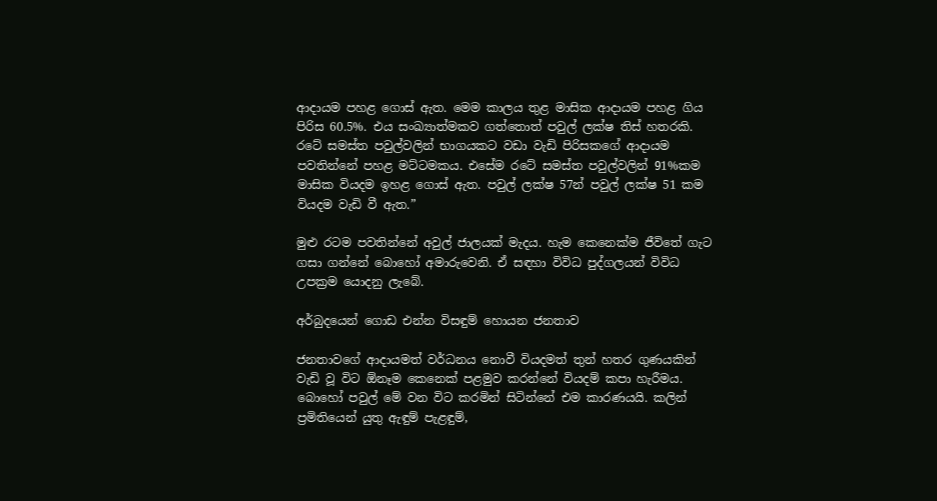ආදායම පහළ ගොස් ඇත. මෙම කාලය තුළ මාසික ආදායම පහළ ගිය පිරිස 60.5%. එය සංඛ්‍යාත්මකව ගත්තොත් පවුල් ලක්ෂ තිස් හතරකි. රටේ සමස්ත පවුල්වලින් භාගයකට වඩා වැඩි පිරිසකගේ ආදායම පවතින්නේ පහළ මට්ටමකය. එසේම රටේ සමස්ත පවුල්වලින් 91%කම මාසික වියදම ඉහළ ගොස් ඇත. පවුල් ලක්ෂ 57න් පවුල් ලක්ෂ 51 කම වියදම වැඩි වී ඇත.”

මුළු රටම පවතින්නේ අවුල් ජාලයක් මැදය. හැම කෙනෙක්ම ජීවිතේ ගැට ගසා ගන්නේ බොහෝ අමාරුවෙනි. ඒ සඳහා විවිධ පුද්ගලයන් විවිධ උපක්‍රම යොදනු ලැබේ.

අර්බුදයෙන් ගොඩ එන්න විසඳුම් හොයන ජනතාව

ජනතාවගේ ආදායමත් වර්ධනය නොවී වියදමත් තුන් හතර ගුණයකින් වැඩි වූ විට ඕනෑම කෙනෙක් පළමුව කරන්නේ වියදම් කපා හැරීමය. බොහෝ පවුල් මේ වන විට කරමින් සිටින්නේ එම කාරණයයි. කලින් ප්‍රමිතියෙන් යුතු ඇඳුම් පැළඳුම්,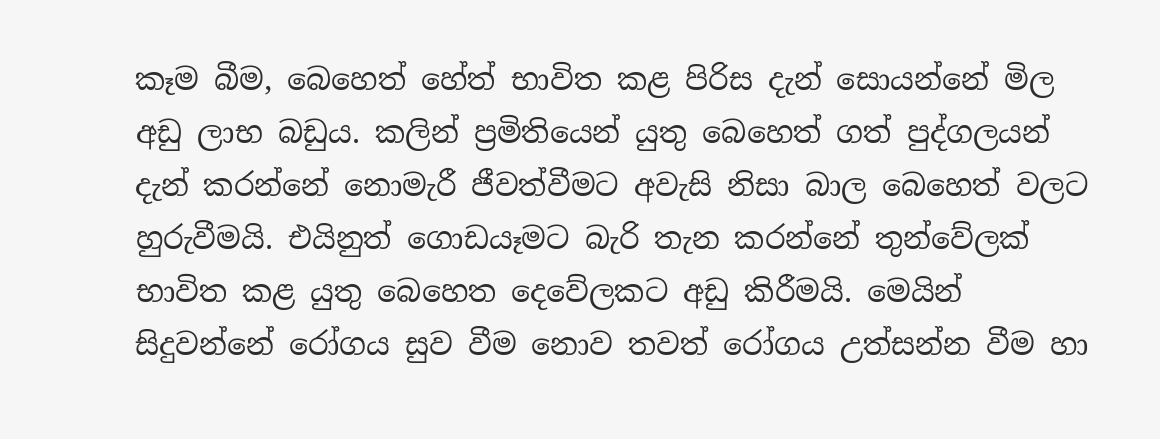කෑම බීම, බෙහෙත් හේත් භාවිත කළ පිරිස දැන් සොයන්නේ මිල අඩු ලාභ බඩුය. කලින් ප්‍රමිතියෙන් යුතු බෙහෙත් ගත් පුද්ගලයන් දැන් කරන්නේ නොමැරී ජීවත්වීමට අවැසි නිසා බාල බෙහෙත් වලට හුරුවීමයි. එයිනුත් ගොඩයෑමට බැරි තැන කරන්නේ තුන්වේලක් භාවිත කළ යුතු බෙහෙත දෙවේලකට අඩු කිරීමයි. මෙයින් සිදුවන්නේ රෝගය සුව වීම නොව තවත් රෝගය උත්සන්න වීම හා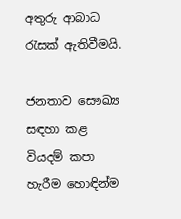අතුරු ආබාධ රැසක් ඇතිවීමයි.

ජනතාව සෞඛ්‍ය සඳහා කළ වියදම් කපා හැරීම හොඳින්ම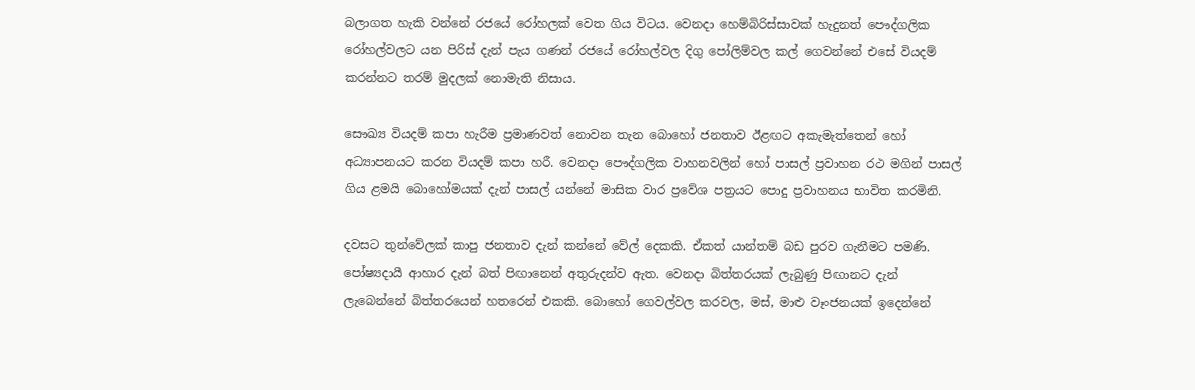බලාගත හැකි වන්නේ රජයේ රෝහලක් වෙත ගිය විටය. වෙනදා හෙම්බිරිස්සාවක් හැදුනත් පෞද්ගලික රෝහල්වලට යන පිරිස් දැන් පැය ගණන් රජයේ රෝහල්වල දිගු පෝලිම්වල කල් ගෙවන්නේ එසේ වියදම් කරන්නට තරම් මුදලක් නොමැති නිසාය.

සෞඛ්‍ය වියදම් කපා හැරීම ප්‍රමාණවත් නොවන තැන බොහෝ ජනතාව ඊළඟට අකැමැත්තෙන් හෝ අධ්‍යාපනයට කරන වියදම් කපා හරී. වෙනදා පෞද්ගලික වාහනවලින් හෝ පාසල් ප්‍රවාහන රථ මගින් පාසල් ගිය ළමයි බොහෝමයක් දැන් පාසල් යන්නේ මාසික වාර ප්‍රවේශ පත්‍රයට පොදු ප්‍රවාහනය භාවිත කරමිනි.

දවසට තුන්වේලක් කාපු ජනතාව දැන් කන්නේ වේල් දෙකකි. ඒකත් යාන්තම් බඩ පුරව ගැනීමට පමණි. පෝෂ්‍යදායී ආහාර දැන් බත් පිඟානෙන් අතුරුදන්ව ඇත. වෙනදා බිත්තරයක් ලැබුණු පිඟානට දැන් ලැබෙන්නේ බිත්තරයෙන් හතරෙන් එකකි. බොහෝ ගෙවල්වල කරවල, මස්, මාළු වෑංජනයක් ඉදෙන්නේ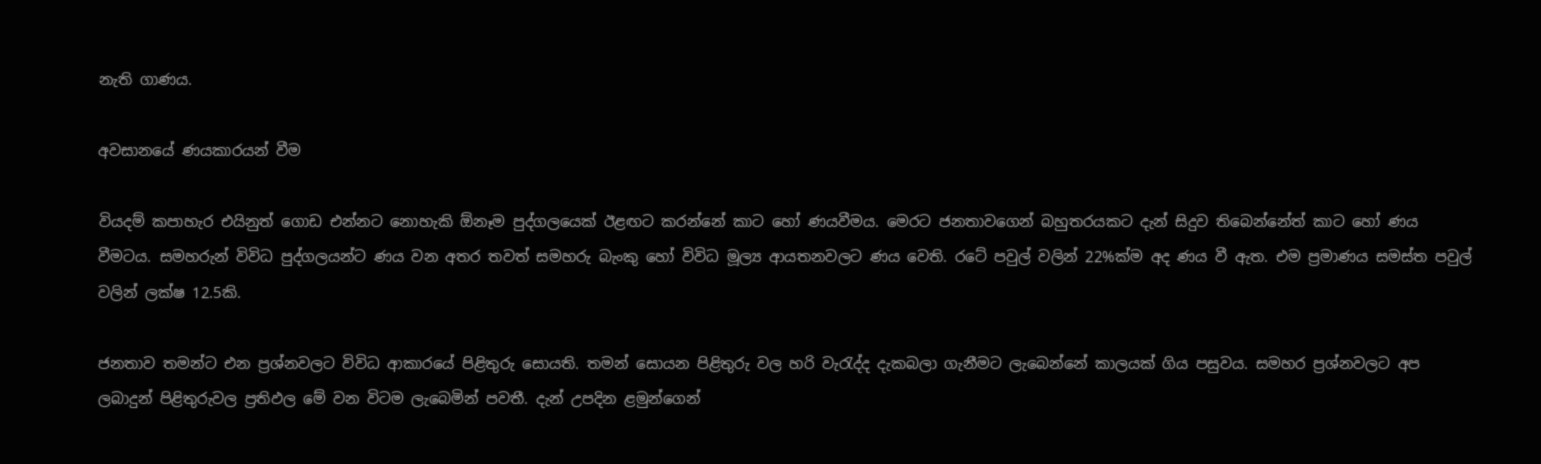නැති ගාණය.

අවසානයේ ණයකාරයන් වීම

වියදම් කපාහැර එයිනුත් ගොඩ එන්නට නොහැකි ඕනෑම පුද්ගලයෙක් ඊළඟට කරන්නේ කාට හෝ ණයවීමය. මෙරට ජනතාවගෙන් බහුතරයකට දැන් සිදුව තිබෙන්නේත් කාට හෝ ණය වීමටය. සමහරුන් විවිධ පුද්ගලයන්ට ණය වන අතර තවත් සමහරු බැංකු හෝ විවිධ මූල්‍ය ආයතනවලට ණය වෙති. රටේ පවුල් වලින් 22%ක්ම අද ණය වී ඇත. එම ප්‍රමාණය සමස්ත පවුල් වලින් ලක්ෂ 12.5කි.

ජනතාව තමන්ට එන ප්‍රශ්නවලට විවිධ ආකාරයේ පිළිතුරු සොයති. තමන් සොයන පිළිතුරු වල හරි වැරැද්ද දැකබලා ගැනීමට ලැබෙන්නේ කාලයක් ගිය පසුවය. සමහර ප්‍රශ්නවලට අප ලබාදුන් පිළිතුරුවල ප්‍රතිඵල මේ වන විටම ලැබෙමින් පවතී. දැන් උපදින ළමුන්ගෙන්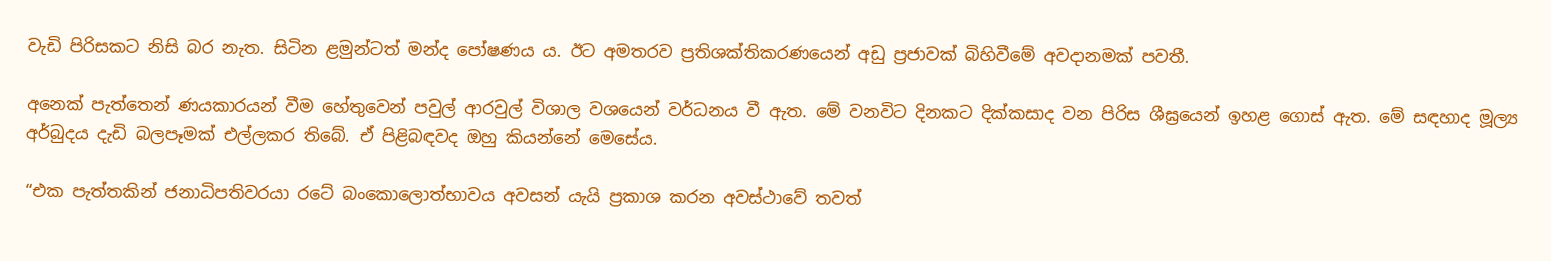වැඩි පිරිසකට නිසි බර නැත. සිටින ළමුන්ටත් මන්ද පෝෂණය ය. ඊට අමතරව ප්‍රතිශක්තිකරණයෙන් අඩු ප්‍රජාවක් බිහිවීමේ අවදානමක් පවතී.

අනෙක් පැත්තෙන් ණයකාරයන් වීම හේතුවෙන් පවුල් ආරවුල් විශාල වශයෙන් වර්ධනය වී ඇත. මේ වනවිට දිනකට දික්කසාද වන පිරිස ශීඝ්‍රයෙන් ඉහළ ගොස් ඇත. මේ සඳහාද මූල්‍ය අර්බුදය දැඩි බලපෑමක් එල්ලකර තිබේ. ඒ පිළිබඳවද ඔහු කියන්නේ මෙසේය.

“එක පැත්තකින් ජනාධිපතිවරයා රටේ බංකොලොත්භාවය අවසන් යැයි ප්‍රකාශ කරන අවස්ථාවේ තවත්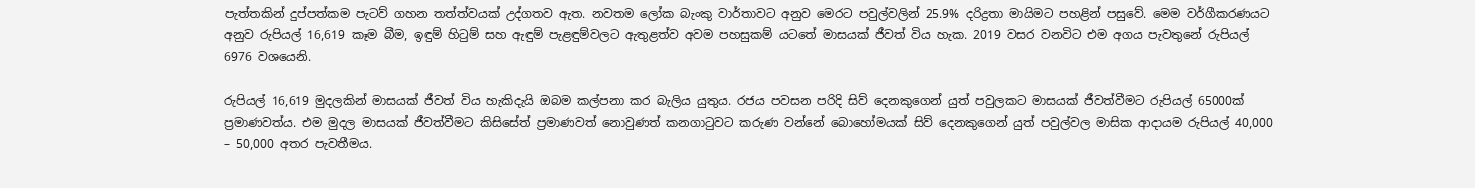පැත්තකින් දුප්පත්කම පැටව් ගහන තත්ත්වයක් උද්ගතව ඇත. නවතම ලෝක බැංකු වාර්තාවට අනුව මෙරට පවුල්වලින් 25.9% දරිද්‍රතා මායිමට පහළින් පසුවේ. මෙම වර්ගීකරණයට අනුව රුපියල් 16,619 කෑම බීම, ඉඳුම් හිටුම් සහ ඇඳුම් පැළඳුම්වලට ඇතුළත්ව අවම පහසුකම් යටතේ මාසයක් ජීවත් විය හැක. 2019 වසර වනවිට එම අගය පැවතුනේ රුපියල් 6976 වශයෙනි.

රුපියල් 16,619 මුදලකින් මාසයක් ජීවත් විය හැකිදැයි ඔබම කල්පනා කර බැලිය යුතුය. රජය පවසන පරිදි සිව් දෙනකුගෙන් යුත් පවුලකට මාසයක් ජීවත්වීමට රුපියල් 65000ක් ප්‍රමාණවත්ය. එම මුදල මාසයක් ජීවත්වීමට කිසිසේත් ප්‍රමාණවත් නොවුණත් කනගාටුවට කරුණ වන්නේ බොහෝමයක් සිව් දෙනකුගෙන් යුත් පවුල්වල මාසික ආදායම රුපියල් 40,000 – 50,000 අතර පැවතීමය.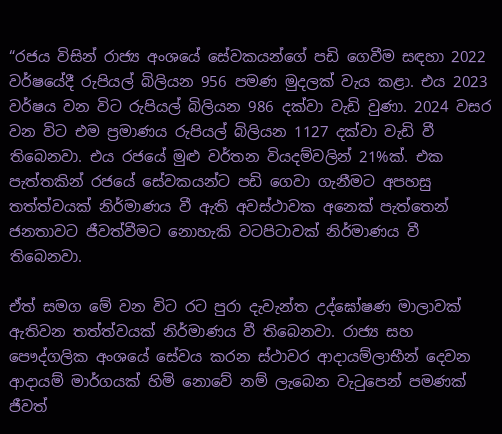“රජය විසින් රාජ්‍ය අංශයේ සේවකයන්ගේ පඩි ගෙවීම සඳහා 2022 වර්ෂයේදී රුපියල් බිලියන 956 පමණ මුදලක් වැය කළා. එය 2023 වර්ෂය වන විට රුපියල් බිලියන 986 දක්වා වැඩි වුණා. 2024 වසර වන විට එම ප්‍රමාණය රුපියල් බිලියන 1127 දක්වා වැඩි වී තිබෙනවා. එය රජයේ මුළු වර්තන වියදම්වලින් 21%ක්. එක පැත්තකින් රජයේ සේවකයන්ට පඩි ගෙවා ගැනීමට අපහසු තත්ත්වයක් නිර්මාණය වී ඇති අවස්ථාවක අනෙක් පැත්තෙන් ජනතාවට ජීවත්වීමට නොහැකි වටපිටාවක් නිර්මාණය වී තිබෙනවා.

ඒත් සමග මේ වන විට රට පුරා දැවැන්ත උද්ඝෝෂණ මාලාවක් ඇතිවන තත්ත්වයක් නිර්මාණය වී තිබෙනවා. රාජ්‍ය සහ පෞද්ගලික අංශයේ සේවය කරන ස්ථාවර ආදායම්ලාභීන් දෙවන ආදායම් මාර්ගයක් හිමි නොවේ නම් ලැබෙන වැටුපෙන් පමණක් ජීවත්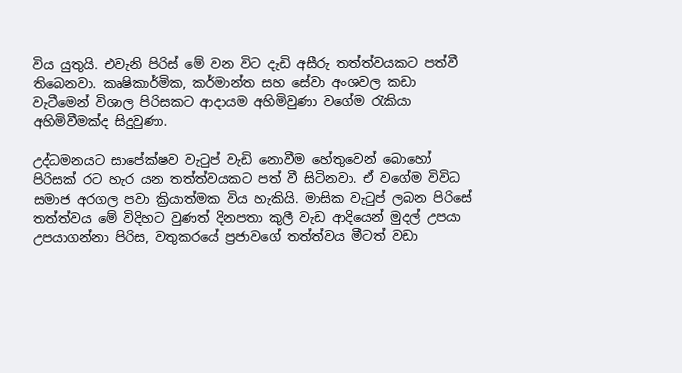විය යුතුයි. එවැනි පිරිස් මේ වන විට දැඩි අසීරු තත්ත්වයකට පත්වී තිබෙනවා. කෘෂිකාර්මික, කර්මාන්ත සහ සේවා අංශවල කඩා වැටීමෙන් විශාල පිරිසකට ආදායම අහිමිවුණා වගේම රැකියා අහිමිවීමක්ද සිදුවුණා.

උද්ධමනයට සාපේක්ෂව වැටුප් වැඩි නොවීම හේතුවෙන් බොහෝ පිරිසක් රට හැර යන තත්ත්වයකට පත් වී සිටිනවා. ඒ වගේම විවිධ සමාජ අරගල පවා ක්‍රියාත්මක විය හැකියි. මාසික වැටුප් ලබන පිරිසේ තත්ත්වය මේ විදිහට වුණත් දිනපතා කුලී වැඩ ආදියෙන් මුදල් උපයා උපයාගන්නා පිරිස, වතුකරයේ ප්‍රජාවගේ තත්ත්වය මීටත් වඩා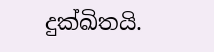දුක්ඛිතයි.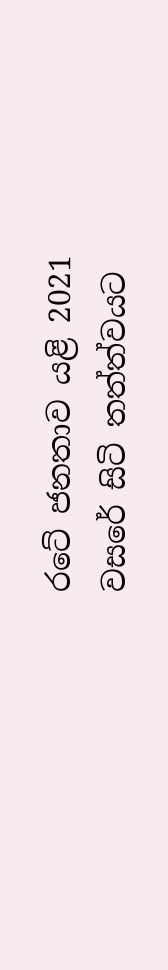රටේ ජනතාව යළි 2021 වසරේ සිටි තත්ත්වයට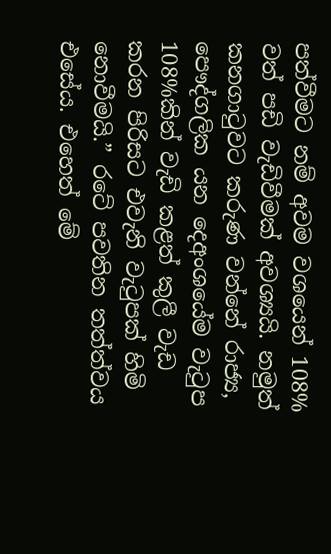පත්වීමට නම් අවම වශයෙන් 108% වත් පඩි වැඩිවීමක් අවශ්‍යයි. නමුත් කනගාටුවට කරුණ වන්නේ රාජ්‍ය, පෞද්ගලික යන දෙඅංශයේම වැටුප 108%කින් වැඩි කළත් කුලී වැඩ කරන පිරිසට එවැනි වැටුපක් හිමි නොවීමයි.” රටේ පවතින තත්ත්වය එසේය. එහෙත් මේ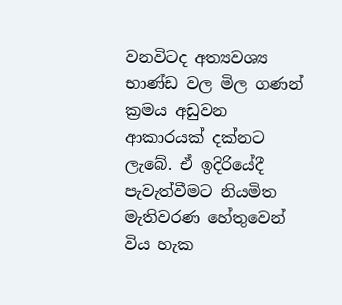වනවිටද අත්‍යවශ්‍ය භාණ්ඩ වල මිල ගණන් ක්‍රමය අඩුවන ආකාරයක් දක්නට ලැබේ. ඒ ඉදිරියේදී පැවැත්වීමට නියමිත මැතිවරණ හේතුවෙන් විය හැක